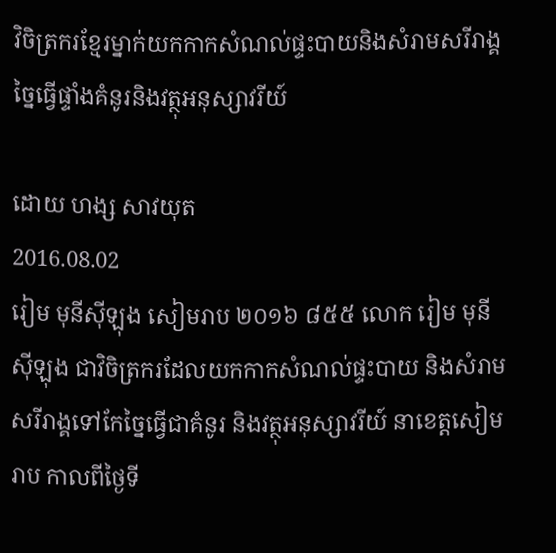វិចិត្រករខ្មែរម្នាក់យកកាកសំណល់ផ្ទះបាយនិងសំរាមសរីរាង្គច្នៃធ្វើផ្ទាំងគំនូរនិងវត្ថុអនុស្សាវរីយ៍

ដោយ ហង្ស សាវយុត
2016.08.02
រៀម មុនីស៊ីឡុង សៀមរាប ២០១៦ ៨៥៥ លោក រៀម មុនីស៊ីឡុង ជាវិចិត្រករដែលយកកាកសំណល់ផ្ទះបាយ និងសំរាមសរីរាង្គទៅកែច្នៃធ្វើជាគំនូរ និងវត្ថុអនុស្សាវរីយ៍ នាខេត្តសៀមរាប កាលពីថ្ងៃទី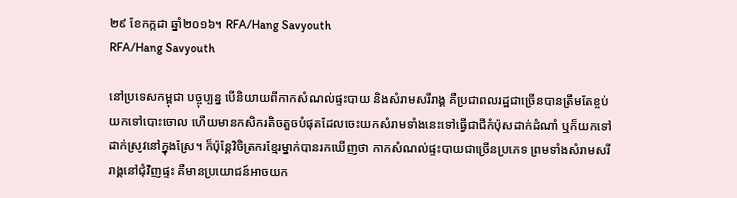២៩ ខែកក្កដា ឆ្នាំ២០១៦។ RFA/Hang Savyouth
RFA/Hang Savyouth

នៅប្រទេសកម្ពុជា បច្ចុប្បន្ន បើនិយាយពីកាកសំណល់ផ្ទះបាយ និងសំរាមសរីរាង្គ គឺប្រជាពលរដ្ឋជាច្រើនបានត្រឹមតែខ្ចប់យកទៅបោះចោល ហើយមានកសិករតិចតួចបំផុតដែលចេះយកសំរាមទាំងនេះទៅធ្វើជាជីកំប៉ុសដាក់ដំណាំ ឬក៏យកទៅដាក់ស្រូវនៅក្នុងស្រែ។ ក៏ប៉ុន្តែវិចិត្រករខ្មែរម្នាក់បានរកឃើញថា កាកសំណល់ផ្ទះបាយជាច្រើនប្រភេទ ព្រមទាំងសំរាមសរីរាង្គនៅជុំវិញផ្ទះ គឺមានប្រយោជន៍អាចយក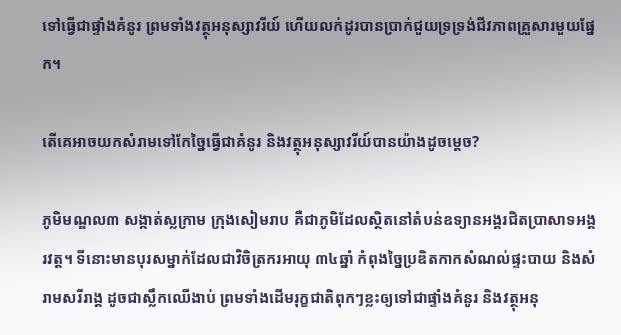ទៅធ្វើជាផ្ទាំងគំនូរ ព្រមទាំងវត្ថុអនុស្សាវរីយ៍ ហើយលក់ដូរបានប្រាក់ជួយទ្រទ្រង់ជីវភាពគ្រួសារមួយផ្នែក។

តើគេអាចយកសំរាមទៅកែច្នៃធ្វើជាគំនូរ និងវត្ថុអនុស្សាវរីយ៍បានយ៉ាងដូចម្ដេច?

ភូមិមណ្ឌល៣ សង្កាត់ស្លក្រាម ក្រុងសៀមរាប គឺជាភូមិដែលស្ថិតនៅតំបន់ឧទ្យានអង្គរជិតប្រាសាទអង្គរវត្ត។ ទីនោះមានបុរសម្នាក់ដែលជាវិចិត្រករអាយុ ៣៤ឆ្នាំ កំពុងច្នៃប្រឌិតកាកសំណល់ផ្ទះបាយ និងសំរាមសរីរាង្គ ដូចជាស្លឹកឈើងាប់ ព្រមទាំងដើមរុក្ខជាតិពុកៗខ្លះឲ្យទៅជាផ្ទាំងគំនូរ និងវត្ថុអនុ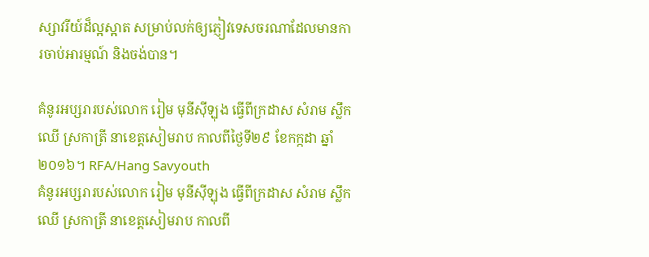ស្សាវរីយ៍ដ៏ល្អស្អាត សម្រាប់លក់ឲ្យភ្ញៀវទេសចរណាដែលមានការចាប់អារម្មណ៍ និងចង់បាន។

គំនូរអប្សរារបស់លោក រៀម មុនីស៊ីឡុង ធ្វើពីក្រដាស សំរាម ស្លឹកឈើ ស្រកាត្រី នាខេត្តសៀមរាប កាលពីថ្ងៃទី២៩ ខែកក្កដា ឆ្នាំ២០១៦។ RFA/Hang Savyouth
គំនូរអប្សរារបស់លោក រៀម មុនីស៊ីឡុង ធ្វើពីក្រដាស សំរាម ស្លឹកឈើ ស្រកាត្រី នាខេត្តសៀមរាប កាលពី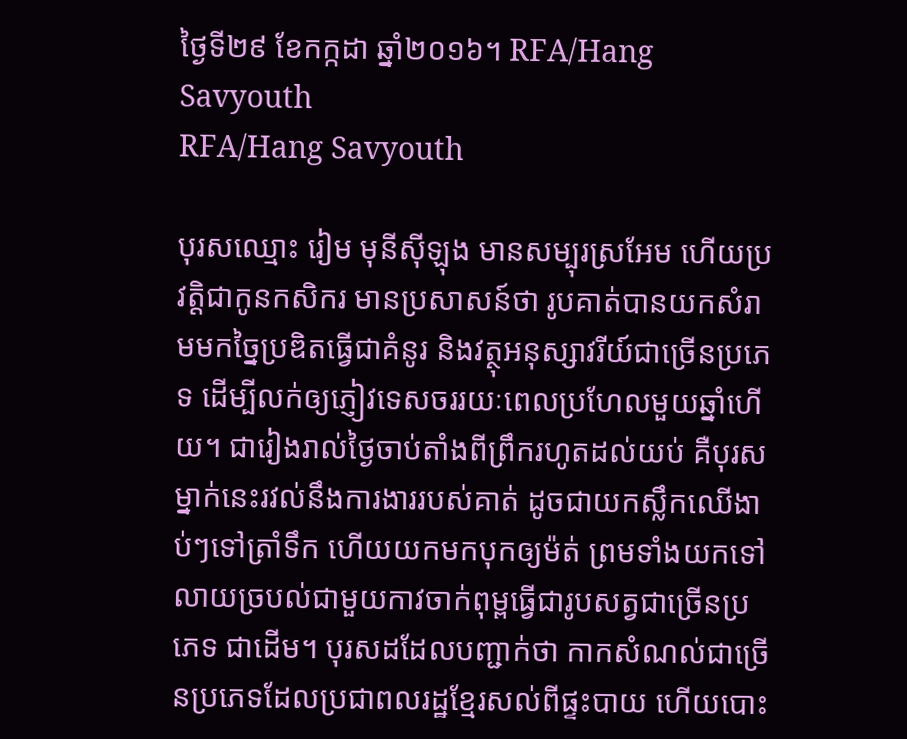ថ្ងៃទី២៩ ខែកក្កដា ឆ្នាំ២០១៦។ RFA/Hang Savyouth
RFA/Hang Savyouth

បុរសឈ្មោះ រៀម មុនីស៊ីឡុង មានសម្បុរស្រអែម ហើយប្រវត្តិជាកូនកសិករ មានប្រសាសន៍ថា រូបគាត់បានយកសំរាមមកច្នៃប្រឌិតធ្វើជាគំនូរ និងវត្ថុអនុស្សាវរីយ៍ជាច្រើនប្រភេទ ដើម្បីលក់ឲ្យភ្ញៀវទេសចររយៈពេលប្រហែលមួយឆ្នាំហើយ។ ជារៀងរាល់ថ្ងៃចាប់តាំងពីព្រឹករហូតដល់យប់ គឺបុរសម្នាក់នេះរវល់នឹងការងាររបស់គាត់ ដូចជាយកស្លឹកឈើងាប់ៗទៅត្រាំទឹក ហើយយកមកបុកឲ្យម៉ត់ ព្រមទាំងយកទៅលាយច្របល់ជាមួយកាវចាក់ពុម្ពធ្វើជារូបសត្វជាច្រើនប្រភេទ ជាដើម។ បុរសដដែលបញ្ជាក់ថា កាកសំណល់ជាច្រើនប្រភេទដែលប្រជាពលរដ្ឋខ្មែរសល់ពីផ្ទះបាយ ហើយបោះ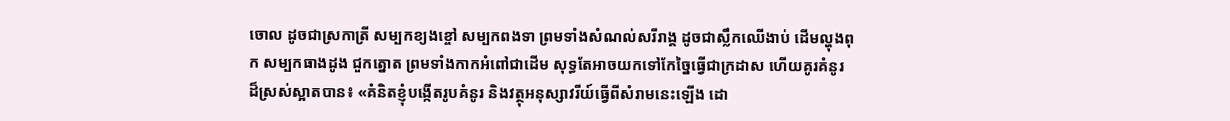ចោល ដូចជាស្រកាត្រី សម្បកខ្យងខ្ចៅ សម្បកពងទា ព្រមទាំងសំណល់សរីរាង្គ ដូចជាស្លឹកឈើងាប់ ដើមល្ហុងពុក សម្បកធាងដូង ជួកត្នោត ព្រមទាំងកាកអំពៅជាដើម សុទ្ធតែអាចយកទៅកែច្នៃធ្វើជាក្រដាស ហើយគូរគំនូរដ៏ស្រស់ស្អាតបាន៖ «គំនិតខ្ញុំបង្កើតរូបគំនូរ និងវត្ថុអនុស្សាវរីយ៍ធ្វើពីសំរាមនេះឡើង ដោ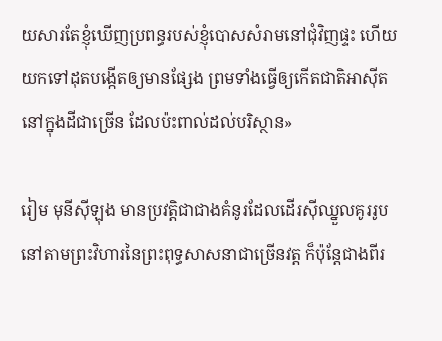យសារតែខ្ញុំឃើញប្រពន្ធរបស់ខ្ញុំបោសសំរាមនៅជុំវិញផ្ទះ ហើយយកទៅដុតបង្កើតឲ្យមានផ្សែង ព្រមទាំងធ្វើឲ្យកើតជាតិអាស៊ីតនៅក្នុងដីជាច្រើន ដែលប៉ះពាល់ដល់បរិស្ថាន»

រៀម មុនីស៊ីឡុង មានប្រវត្តិជាជាងគំនូរដែលដើរស៊ីឈ្នួលគូររូបនៅតាមព្រះវិហារនៃព្រះពុទ្ធសាសនាជាច្រើនវត្ត ក៏ប៉ុន្តែជាងពីរ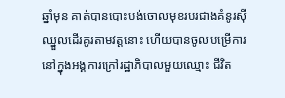ឆ្នាំមុន គាត់បានបោះបង់ចោលមុខរបរជាងគំនូរស៊ីឈ្នួលដើរគូរតាមវត្តនោះ ហើយបានចូលបម្រើការនៅក្នុងអង្គការក្រៅរដ្ឋាភិបាលមួយឈ្មោះ ជីវិត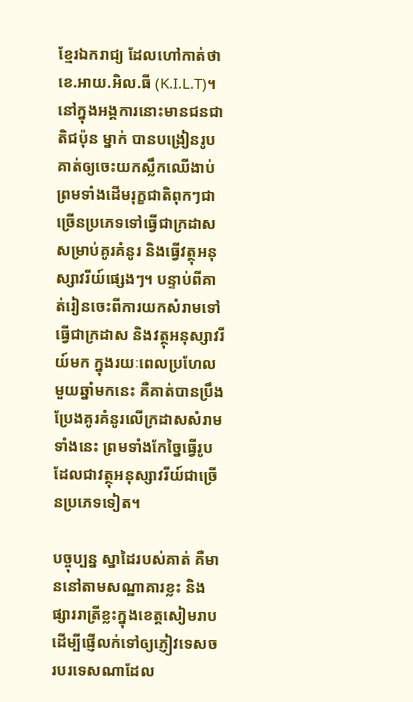ខ្មែរឯករាជ្យ ដែលហៅកាត់ថា ខេ.អាយ.អិល.ធី (K.I.L.T)។ នៅក្នុងអង្គការនោះមានជនជាតិជប៉ុន ម្នាក់ បានបង្រៀនរូបគាត់ឲ្យចេះយកស្លឹកឈើងាប់ ព្រមទាំងដើមរុក្ខជាតិពុកៗជាច្រើនប្រភេទទៅធ្វើជាក្រដាសសម្រាប់គូរគំនូរ និងធ្វើវត្ថុអនុស្សាវរីយ៍ផ្សេងៗ។ បន្ទាប់ពីគាត់រៀនចេះពីការយកសំរាមទៅធ្វើជាក្រដាស និងវត្ថុអនុស្សាវរីយ៍មក ក្នុងរយៈពេលប្រហែលមួយឆ្នាំមកនេះ គឺគាត់បានប្រឹងប្រែងគូរគំនូរលើក្រដាសសំរាមទាំងនេះ ព្រមទាំងកែច្នៃធ្វើរូបដែលជាវត្ថុអនុស្សាវរីយ៍ជាច្រើនប្រភេទទៀត។

បច្ចុប្បន្ន ស្នាដៃរបស់គាត់ គឺមាននៅតាមសណ្ឋាគារខ្លះ និងផ្សាររាត្រីខ្លះក្នុងខេត្តសៀមរាប ដើម្បីផ្ញើលក់ទៅឲ្យភ្ញៀវទេសចរបរទេសណាដែល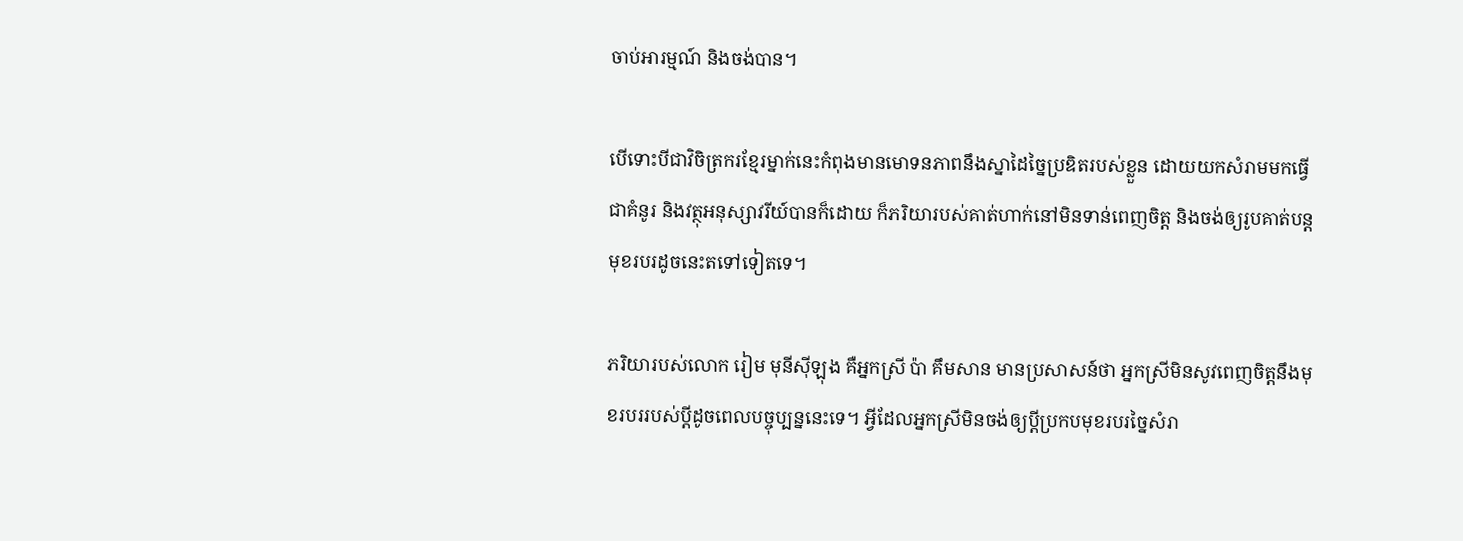ចាប់អារម្មណ៍ និងចង់បាន។

បើទោះបីជាវិចិត្រករខ្មែរម្នាក់នេះកំពុងមានមោទនភាពនឹងស្នាដៃច្នៃប្រឌិតរបស់ខ្លួន ដោយយកសំរាមមកធ្វើជាគំនូរ និងវត្ថុអនុស្សាវរីយ៍បានក៏ដោយ ក៏ភរិយារបស់គាត់ហាក់នៅមិនទាន់ពេញចិត្ត និងចង់ឲ្យរូបគាត់បន្តមុខរបរដូចនេះតទៅទៀតទេ។

ភរិយារបស់លោក រៀម មុនីស៊ីឡុង គឺអ្នកស្រី ប៉ា គឹមសាន មានប្រសាសន៍ថា អ្នកស្រីមិនសូវពេញចិត្តនឹងមុខរបររបស់ប្ដីដូចពេលបច្ចុប្បន្ននេះទេ។ អ្វីដែលអ្នកស្រីមិនចង់ឲ្យប្ដីប្រកបមុខរបរច្នៃសំរា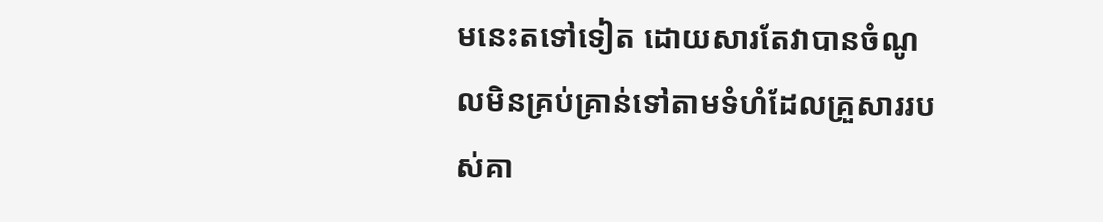មនេះតទៅទៀត ដោយសារតែវាបានចំណូលមិនគ្រប់គ្រាន់ទៅតាមទំហំដែលគ្រួសាររបស់គា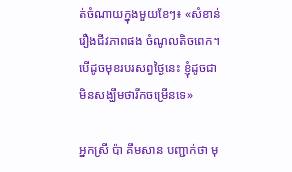ត់ចំណាយក្នុងមួយខែៗ៖ «សំខាន់រឿងជីវភាពផង ចំណូលតិចពេក។ បើដូចមុខរបរសព្វថ្ងៃនេះ ខ្ញុំដូចជាមិនសង្ឃឹមថារីកចម្រើនទេ»

អ្នកស្រី ប៉ា គឹមសាន បញ្ជាក់ថា មុ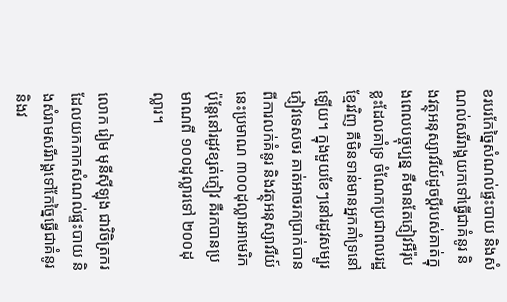ខរបរកែច្នៃសំណល់ផ្ទះបាយ និងសំណល់សរីរាង្គយកទៅធ្វើជាគំនូរ និងវត្ថុអនុស្សាវរីយ៍ដូចប្ដីរបស់គាត់ក្នុងពេលបច្ចុប្បន្ន គឺមានតែភ្ញៀវអឺរ៉ុបខ្លះដែលគាំទ្រ ចំណែកប្រជាពលរដ្ឋខ្មែរវិញ គឺមិនទាន់មានអ្នកគាំទ្រនៅឡើយ។ ក្នុងមួយខែៗនៅរដូវសម្បូរភ្ញៀវទេសចរ គាត់អាចរកប្រាក់បានពីការលក់គំនូរ និងវត្ថុអនុស្សាវរីយ៍នេះប្រមាណ ៣០០ដុល្លារអាមេរិក ប៉ុន្តែនៅរដូវខ្សត់ភ្ញៀវ គឺរកបានប្រមាណពី ១០០ដុល្លារទៅ ២០០ដុល្លារ។

លោក រៀម មុនីស៊ីឡុង ជាវិចិត្រករដែលយកកាកសំណល់ផ្ទះបាយ និងសំរាមសរីរាង្គទៅកែច្នៃធ្វើជាគំនូរ និងវ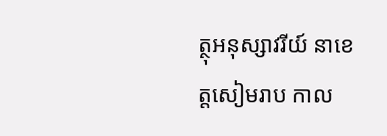ត្ថុអនុស្សាវរីយ៍ នាខេត្តសៀមរាប កាល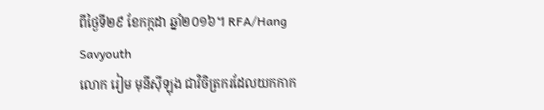ពីថ្ងៃទី២៩ ខែកក្កដា ឆ្នាំ២០១៦។ RFA/Hang Savyouth
លោក រៀម មុនីស៊ីឡុង ជាវិចិត្រករដែលយកកាក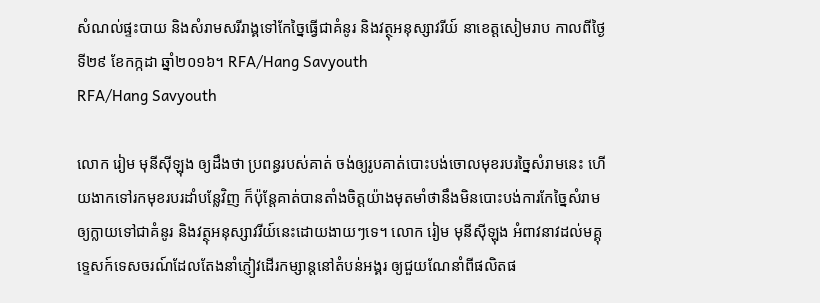សំណល់ផ្ទះបាយ និងសំរាមសរីរាង្គទៅកែច្នៃធ្វើជាគំនូរ និងវត្ថុអនុស្សាវរីយ៍ នាខេត្តសៀមរាប កាលពីថ្ងៃទី២៩ ខែកក្កដា ឆ្នាំ២០១៦។ RFA/Hang Savyouth
RFA/Hang Savyouth

លោក រៀម មុនីស៊ីឡុង ឲ្យដឹងថា ប្រពន្ធរបស់គាត់ ចង់ឲ្យរូបគាត់បោះបង់ចោលមុខរបរច្នៃសំរាមនេះ ហើយងាកទៅរកមុខរបរដាំបន្លែវិញ ក៏ប៉ុន្តែគាត់បានតាំងចិត្តយ៉ាងមុតមាំថានឹងមិនបោះបង់ការកែច្នៃសំរាមឲ្យក្លាយទៅជាគំនូរ និងវត្ថុអនុស្សាវរីយ៍នេះដោយងាយៗទេ។ លោក រៀម មុនីស៊ីឡុង អំពាវនាវដល់មគ្គុទ្ទេសក៍ទេសចរណ៍ដែលតែងនាំភ្ញៀវដើរកម្សាន្តនៅតំបន់អង្គរ ឲ្យជួយណែនាំពីផលិតផ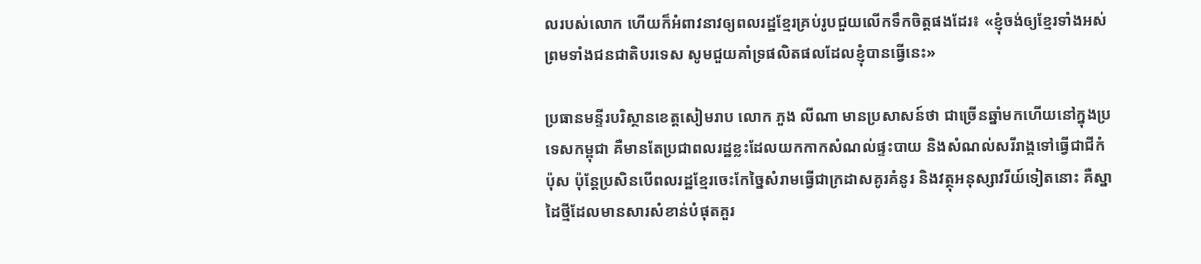លរបស់លោក ហើយក៏អំពាវនាវឲ្យពលរដ្ឋខ្មែរគ្រប់រូបជួយលើកទឹកចិត្តផងដែរ៖ «ខ្ញុំចង់ឲ្យខ្មែរទាំងអស់ ព្រមទាំងជនជាតិបរទេស សូមជួយគាំទ្រផលិតផលដែលខ្ញុំបានធ្វើនេះ»

ប្រធានមន្ទីរបរិស្ថានខេត្តសៀមរាប លោក ភួង លីណា មានប្រសាសន៍ថា ជាច្រើនឆ្នាំមកហើយនៅក្នុងប្រទេសកម្ពុជា គឺមានតែប្រជាពលរដ្ឋខ្លះដែលយកកាកសំណល់ផ្ទះបាយ និងសំណល់សរីរាង្គទៅធ្វើជាជីកំប៉ុស ប៉ុន្តែប្រសិនបើពលរដ្ឋខ្មែរចេះកែច្នៃសំរាមធ្វើជាក្រដាសគូរគំនូរ និងវត្ថុអនុស្សាវរីយ៍ទៀតនោះ គឺស្នាដៃថ្មីដែលមានសារសំខាន់បំផុតគួរ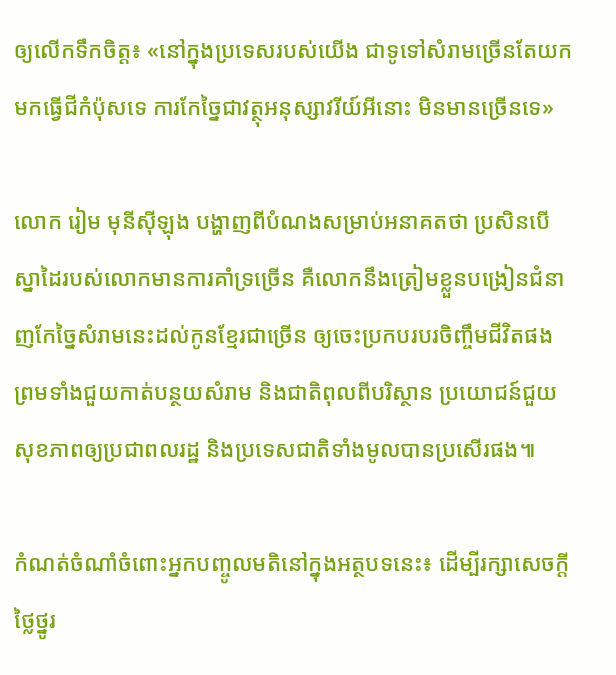ឲ្យលើកទឹកចិត្ត៖ «នៅក្នុងប្រទេសរបស់យើង ជាទូទៅសំរាមច្រើនតែយកមកធ្វើជីកំប៉ុសទេ ការកែច្នៃជាវត្ថុអនុស្សាវរីយ៍អីនោះ មិនមានច្រើនទេ»

លោក រៀម មុនីស៊ីឡុង បង្ហាញពីបំណងសម្រាប់អនាគតថា ប្រសិនបើស្នាដៃរបស់លោកមានការគាំទ្រច្រើន គឺលោកនឹងត្រៀមខ្លួនបង្រៀនជំនាញកែច្នៃសំរាមនេះដល់កូនខ្មែរជាច្រើន ឲ្យចេះប្រកបរបរចិញ្ចឹមជីវិតផង ព្រមទាំងជួយកាត់បន្ថយសំរាម និងជាតិពុលពីបរិស្ថាន ប្រយោជន៍ជួយសុខភាពឲ្យប្រជាពលរដ្ឋ និងប្រទេសជាតិទាំងមូលបានប្រសើរផង៕

កំណត់ចំណាំចំពោះអ្នកបញ្ចូលមតិនៅក្នុងអត្ថបទនេះ៖ ដើម្បីរក្សាសេចក្ដីថ្លៃថ្នូរ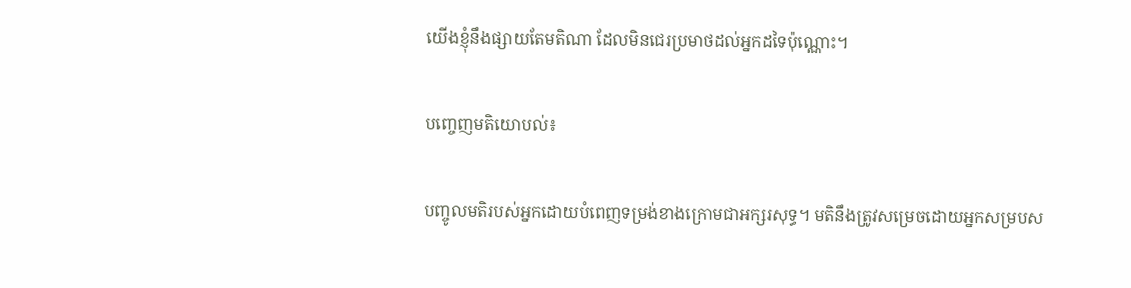យើងខ្ញុំនឹងផ្សាយតែមតិណា ដែលមិនជេរប្រមាថដល់អ្នកដទៃប៉ុណ្ណោះ។

បញ្ចេញមតិយោបល់៖

បញ្ចូលមតិរបស់អ្នកដោយបំពេញទម្រង់ខាងក្រោមជាអក្សរសុទ្ធ។ មតិនឹងត្រូវសម្រេចដោយអ្នកសម្របស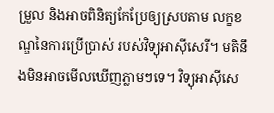ម្រួល និងអាចពិនិត្យកែប្រែឲ្យស្របតាម លក្ខខណ្ឌនៃការប្រើប្រាស់ របស់វិទ្យុអាស៊ីសេរី។ មតិនឹងមិនអាចមើលឃើញភ្លាមៗទេ។ វិទ្យុអាស៊ីសេ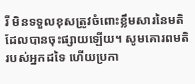រី មិនទទួលខុសត្រូវចំពោះខ្លឹមសារនៃមតិដែលបានចុះផ្សាយឡើយ។ សូមគោរពមតិរបស់អ្នកដទៃ ហើយប្រកា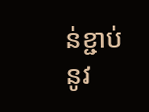ន់ខ្ជាប់នូវ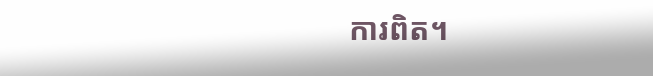ការពិត។